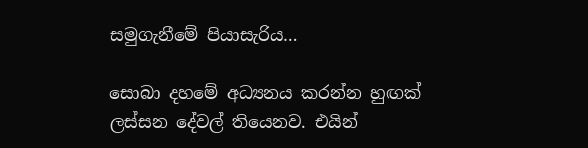සමුගැනීමේ පියාසැරිය…

සොබා දහමේ අධ්‍යනය කරන්න හුඟක් ලස්සන දේවල් තියෙනව. එයින්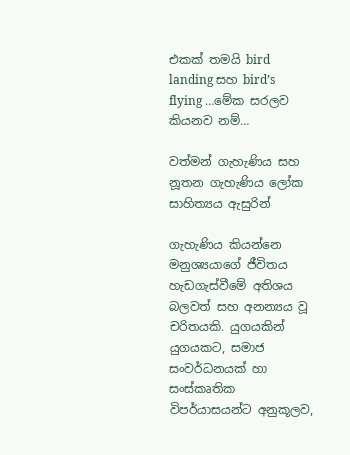එකක් තමයි bird landing සහ bird’s flying …මේක සරලව කියනව නම්…

වත්මන් ගැහැණිය සහ නූතන ගැහැණිය ලෝක සාහිත්‍යය ඇසුරින්

ගැහැණිය කියන්නෙ මනුශ්‍යයාගේ ජීවිතය හැඩගැස්වීමේ අතිශය බලවත් සහ අනන්‍යය වූ චරිතයකි. යුගයකින් යුගයකට, සමාජ සංවර්ධනයක් හා සංස්කෘතික විපර්යාසයන්ට අනුකූලව,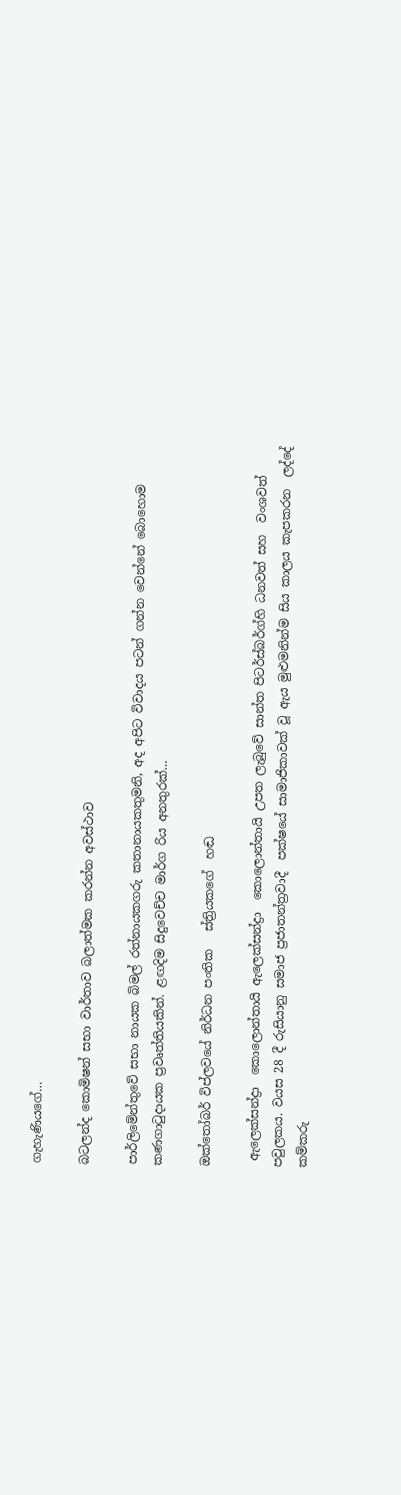ගැහැණියගේ…

බටලන්ද කොමිෂන් සභා වාර්තාව බලාත්මක කරන්න අවස්ථාව

පාර්ලිමේන්තුවේ සභා නායක බිමල් රත්නායකගරු කතානායකතුමනි, අද අපිට විවාදය පටන් ගන්න වෙන්නේ බොහොම කණගාටුදායක ප්‍රවෘත්තියකින්. ළඟදිම සිදුවෙච්ච මාර්ග රිය අනතුරක්…

ඔක්තෝබර් විප්ලවයේ නිර්ධන පංතික   ස්ත්‍රියකගේ  හඬ

 ඇලෙක්සන්ද්‍රා  කොලොන්තායි ඇලෙක්සන්ද්‍රා  කොලොන්තායි උපත ලැබුවේ සාන්ත පිටර්ස්බර්ග්හි ධනවත් සහ  වංශවත් පවුලකය. වයස 28 දී රුසියානු සමාජ ප්‍රජාතන්ත්‍රවාදී  පක්ෂයේ සාමාජිකාවක් වූ ඇය මුළුමනින්ම සිය කාලය කැපකරන  ලද්දේ කම්කරු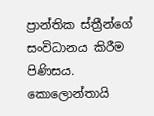ප්‍රාන්තික ස්ත්‍රීන්ගේ  සංවිධානය කිරීම පිණිසය. කොලොන්තායි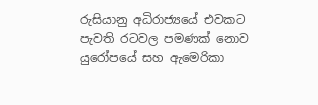රුසියානු අධිරාජ්‍යයේ එවකට පැවති රටවල පමණක් නොව යුරෝපයේ සහ ඇමෙරිකා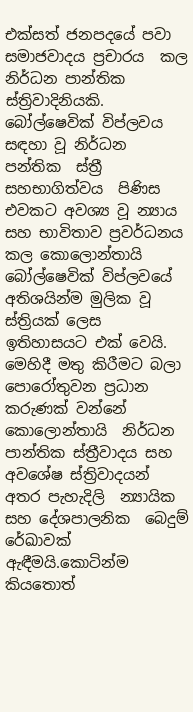එක්සත් ජනපදයේ පවා සමාජවාදය ප්‍රචාරය  කල නිර්ධන පාන්තික ස්ත්‍රිවාදිනියකි. බෝල්ෂෙවික් විප්ලවය සඳහා වූ නිර්ධන පන්තික  ස්ත්‍රී සහභාගිත්වය  පිණිස  එවකට අවශ්‍ය වූ න්‍යාය සහ භාවිතාව ප්‍රවර්ධනය කල කොලොන්තායි  බෝල්ෂෙවික් විප්ලවයේ  අතිශයින්ම මුලික වූ ස්ත්‍රියක් ලෙස ඉතිහාසයට එක් වෙයි. මෙහිදී මතු කිරීමට බලා පොරෝතුවන ප්‍රධාන  කරුණක් වන්නේ කොලොන්තායි  නිර්ධන පාන්තික ස්ත්‍රීවාදය සහ අවශේෂ ස්ත්‍රිවාදයන් අතර පැහැදිලි  න්‍යායික සහ දේශපාලනික  බෙදුම් රේඛාවක් ඇඳීමයි.කොටින්ම කියතොත්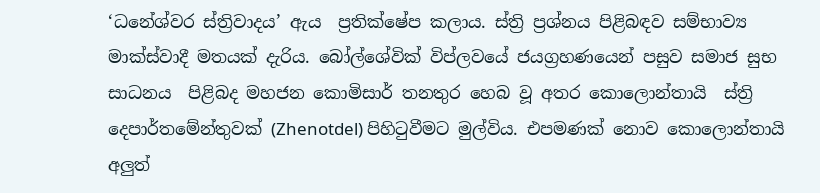‘ධනේශ්වර ස්ත්‍රිවාදය’ ඇය  ප්‍රතික්ෂේප කලාය. ස්ත්‍රි ප්‍රශ්නය පිළිබඳව සම්භාව්‍ය මාක්ස්වාදී මතයක් දැරිය. බෝල්ශේවික් විප්ලවයේ ජයග්‍රහණයෙන් පසුව සමාජ සුභ සාධනය  පිළිබද මහජන කොමිසාර් තනතුර හෙබ වූ අතර කොලොන්තායි  ස්ත්‍රි දෙපාර්තමේන්තුවක් (Zhenotdel) පිහිටුවීමට මුල්විය. එපමණක් නොව කොලොන්තායි  අලුත්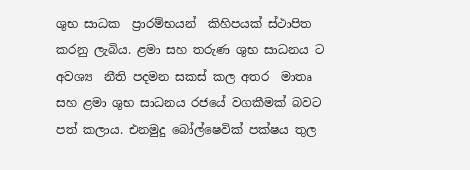ශුභ සාධක  ප්‍රාරම්භයන්  කිහිපයක් ස්ථාපිත කරනු ලැබිය. ළමා සහ තරුණ ශුභ සාධනය ට අවශ්‍ය  නීති පදමන සකස් කල අතර  මාතෘ සහ ළමා ශුභ සාධනය රජයේ වගකීමක් බවට පත් කලාය. එනමුදු බෝල්ෂෙවික් පක්ෂය තුල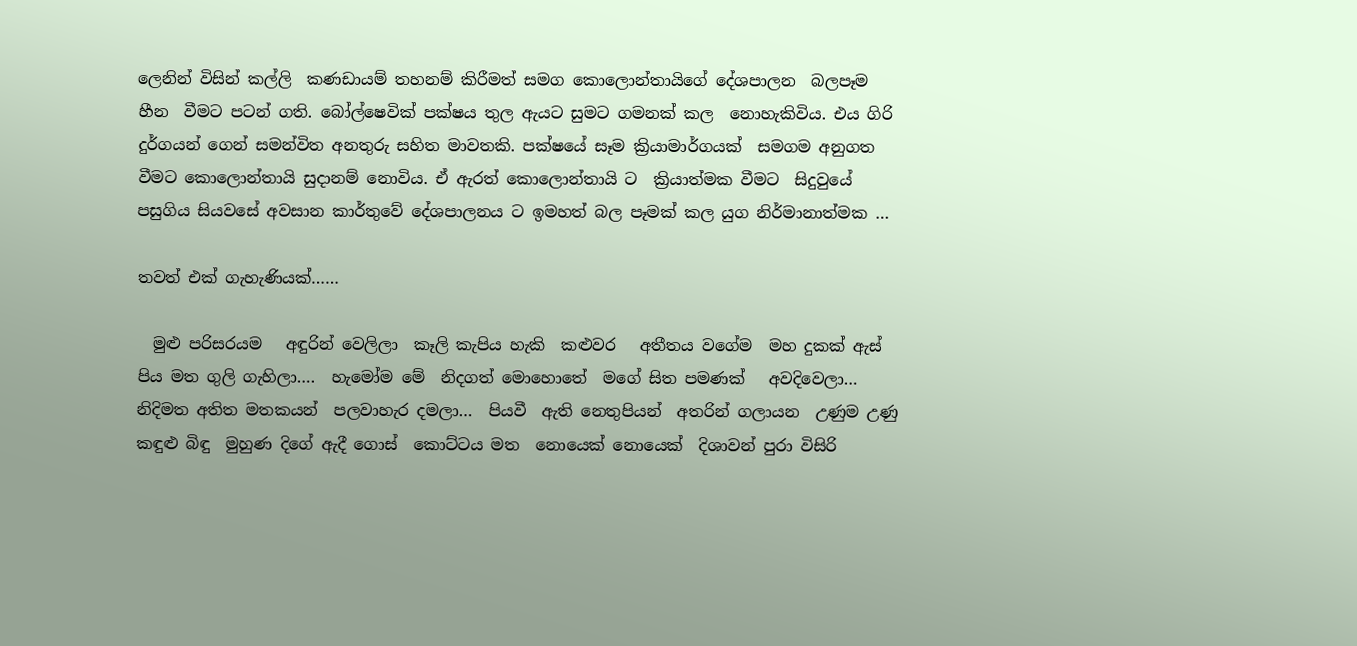ලෙනින් විසින් කල්ලි  කණඩායම් තහනම් කිරීමත් සමග කොලොන්තායිගේ දේශපාලන  බලපෑම  හීන  වීමට පටන් ගති. බෝල්ෂෙවික් පක්ෂය තුල ඇයට සුමට ගමනක් කල  නොහැකිවිය. එය ගිරි දුර්ගයන් ගෙන් සමන්විත අනතුරු සහිත මාවතකි. පක්ෂයේ සෑම ක්‍රියාමාර්ගයක්  සමගම අනුගත වීමට කොලොන්තායි සුදානම් නොවිය. ඒ ඇරත් කොලොන්තායි ට  ක්‍රියාත්මක වීමට  සිදුවුයේ පසුගිය සියවසේ අවසාන කාර්තුවේ දේශපාලනය ට ඉමහත් බල පෑමක් කල යුග නිර්මානාත්මක …

තවත් එක් ගැහැණියක්……

  මුළු පරිසරයම   අඳුරින් වෙලිලා  කෑලි කැපිය හැකි  කළුවර   අතීතය වගේම  මහ දුකක් ඇස්  පිය මත ගුලි ගැහිලා….  හැමෝම මේ  නිදගත් මොහොතේ  මගේ සිත පමණක්   අවදිවෙලා…  නිදිමත අතිත මතකයන්  පලවාහැර දමලා…  පියවී  ඇති නෙතුපියන්  අතරින් ගලායන  උණුම උණු කඳුළු බිඳු  මුහුණ දිගේ ඇදී ගොස්  කොට්ටය මත  නොයෙක් නොයෙක්  දිශාවන් පුරා විසිරි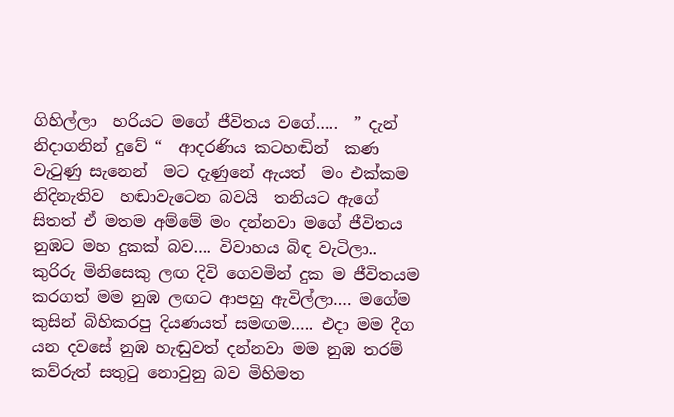ගිහිල්ලා  හරියට මගේ ජීවිතය වගේ…..  ” දැන් නිදාගනින් දුවේ “  ආදරණිය කටහඬින්  කණ වැටුණු සැනෙන්  මට දැණුනේ ඇයත්  මං එක්කම නිදිනැතිව  හඬාවැටෙන බවයි  තනියට ඇගේ සිතත් ඒ මතම අම්මේ මං දන්නවා මගේ ජීවිතය නුඹට මහ දුකක් බව…. විවාහය බිඳ වැටිලා.. කුරිරු මිනිසෙකු ලඟ දිවි ගෙවමින් දුක ම ජීවිතයම කරගත් මම නුඹ ලඟට ආපහු ඇවිල්ලා…. මගේම කුසින් බිහිකරපු දියණයත් සමඟම….. එදා මම දීග යන දවසේ නුඹ හැඬුවත් දන්නවා මම නුඹ තරම් කව්රුත් සතුටු නොවුනු බව මිහිමත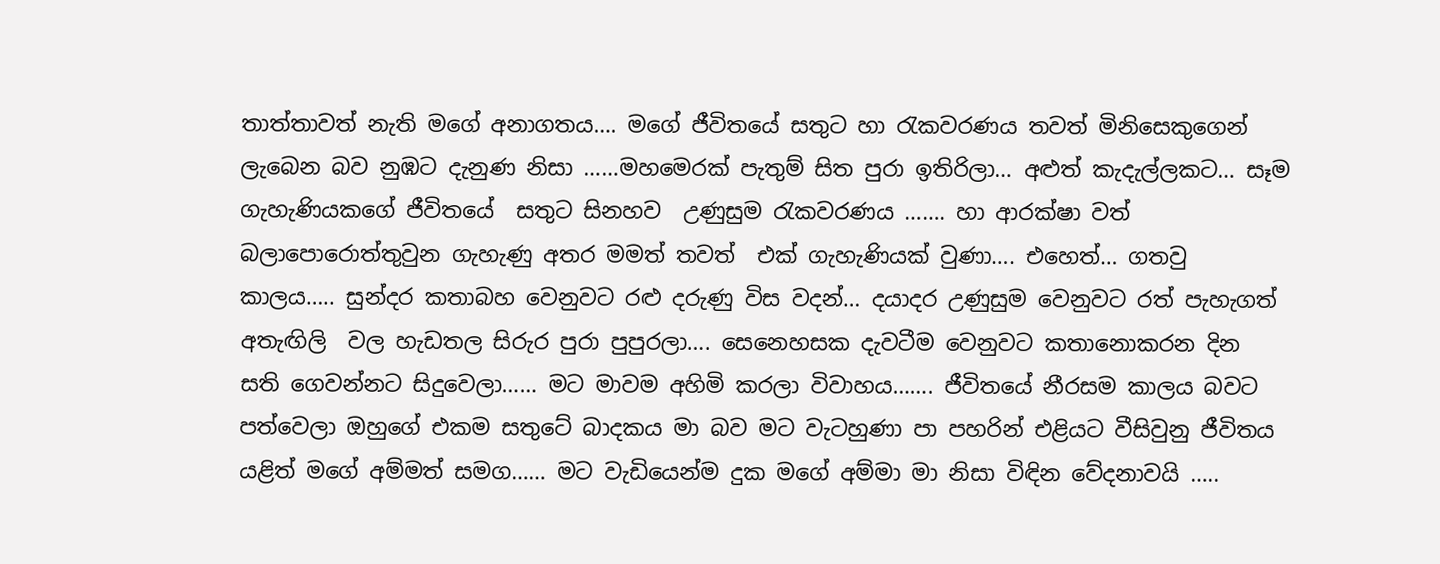තාත්තාවත් නැති මගේ අනාගතය…. මගේ ජීවිතයේ සතුට හා රැකවරණය තවත් මිනිසෙකුගෙන් ලැබෙන බව නුඹට දැනුණ නිසා ……මහමෙරක් පැතුම් සිත පුරා ඉතිරිලා… අළුත් කැදැල්ලකට… සෑම ගැහැණියකගේ ජීවිතයේ  සතුට සිනහව  උණුසුම රැකවරණය ……. හා ආරක්ෂා වත් බලාපොරොත්තුවුන ගැහැණු අතර මමත් තවත්  එක් ගැහැණියක් වුණා…. එහෙත්… ගතවු කාලය….. සුන්දර කතාබහ වෙනුවට රළු දරුණු විස වදන්… දයාදර උණුසුම වෙනුවට රත් පැහැගත් අතැඟිලි  වල හැඩතල සිරුර පුරා පුපුරලා…. සෙනෙහසක දැවටීම වෙනුවට කතානොකරන දින සති ගෙවන්නට සිදුවෙලා…… මට මාවම අහිමි කරලා විවාහය……. ජීවිතයේ නීරසම කාලය බවට පත්වෙලා ඔහුගේ එකම සතුටේ බාදකය මා බව මට වැටහුණා පා පහරින් එළියට වීසිවුනු ජීවිතය යළිත් මගේ අම්මත් සමග…… මට වැඩියෙන්ම දුක මගේ අම්මා මා නිසා විඳින වේදනාවයි …..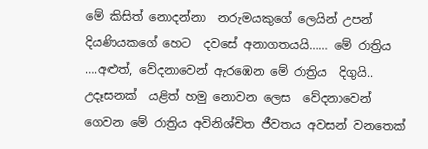මේ කිසිත් නොදන්නා  නරුමයකුගේ ලෙයින් උපන් දියණියකගේ හෙට  දවසේ අනාගතයයි…… මේ රාත්‍රිය ….අළුත්, වේදනාවෙන් ඇරඹෙන මේ රාත්‍රිය  දිගුයි.. උදෑසනක්  යළිත් හමු නොවන ලෙස  වේදනාවෙන් ගෙවන මේ රාත්‍රිය අවිනිශ්චිත ජීවතය අවසන් වනතෙක්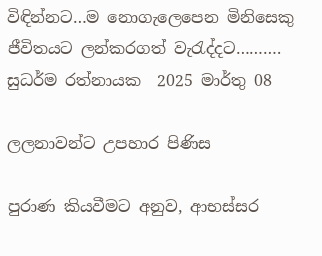විඳින්නට…ම නොගැලෙපෙන මිනිසෙකු ජීවිතයට ලන්කරගත් වැරැද්දට………. සුධර්ම රත්නායක  2025 මාර්තු 08

ලලනාවන්ට උපහාර පිණිස

පුරාණ කියවීමට අනුව, ආභස්සර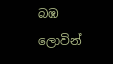බඹ ලොවින්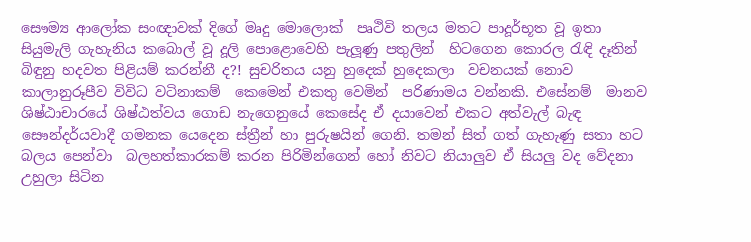සෞම්‍ය ආලෝක සංඥාවක් දිගේ මෘදු මොලොක්  පෘථිවි තලය මතට පාදූර්භූත වූ ඉතා සියුමැලි ගැහැනිය කබොල් වූ දූලි පොළොවෙහි පැලූණු පතුලින්  හි‌ටගෙන කොරල රැඳි දෑතින් බිඳුනු හදවත පිළියම් කරන්නී ද?! සුචරිතය යනු හුදෙක් හුදෙකලා  වචනයක් නොව කාලානුරූපීව විවිධ වටිනාකම්  කෙමෙන් එකතු වෙමින්  පරිණාමය වන්නකි. එසේනම්  මානව ශිෂ්ඨාචාරයේ ශිෂ්ඨත්වය ගොඩ නැගෙනුයේ කෙසේද ඒ දයාවෙන් එකට අත්වැල් බැඳ සෞන්දර්යවාදී ගමනක යෙදෙන ස්ත්‍රීන්‍ හා පුරුෂයින් ගෙනි. තමන් සිත් ගත් ගැහැණු සතා හට බලය පෙන්වා  බලහත්කාරකම් කරන පිරිමින්ගෙන් හෝ නිවට නියාලුව ඒ සියලු වද වේදනා  උහුලා සිටින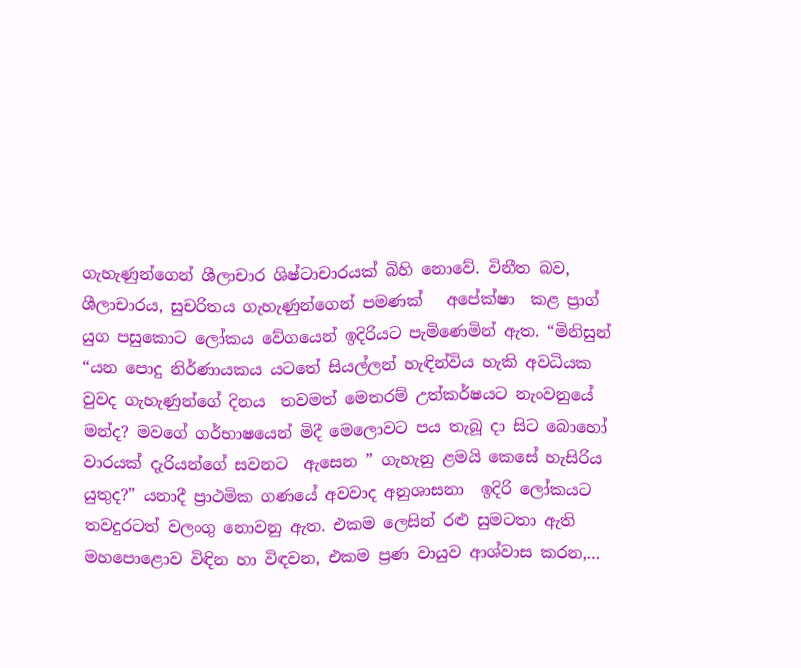ගැහැණුන්ගෙන් ශීලාචාර ශිෂ්ටාචාරයක් බිහි නොවේ. විනීත බව, ශීලාචාරය, සුචරිතය ගැහැණුන්ගෙන් පමණක්   අපේක්ෂා  කළ ප්‍රාග්  යුග පසුකොට ලෝකය වේගයෙන් ඉදිරියට පැමිණෙමින් ඇත. “මිනිසුන් “යන පොදු නිර්ණායකය යටතේ සියල්ලන් හැඳින්විය හැකි අවධියක වුවද ගැහැණුන්ගේ දිනය  තවමත් මෙතරම් උත්කර්ෂයට නැංවනුයේ මන්ද? මවගේ ගර්භාෂයෙන් මිදී මෙලොවට පය තැබූ දා සිට බොහෝ වාරයක් දැරියන්ගේ සවනට  ඇසෙන ” ගැහැනු ළමයි කෙසේ හැසිරිය යුතුද?” යනාදී ප්‍රාථමික ගණයේ අවවාද අනුශාසනා  ඉදිරි ලෝකයට තවදුරටත් වලංගු නොවනු ඇත. එකම ලෙසින් රළු සුමටතා ඇති මහපොළොව විඳින හා විඳවන, එකම ප්‍රණ වායුව ආශ්වාස කරන,…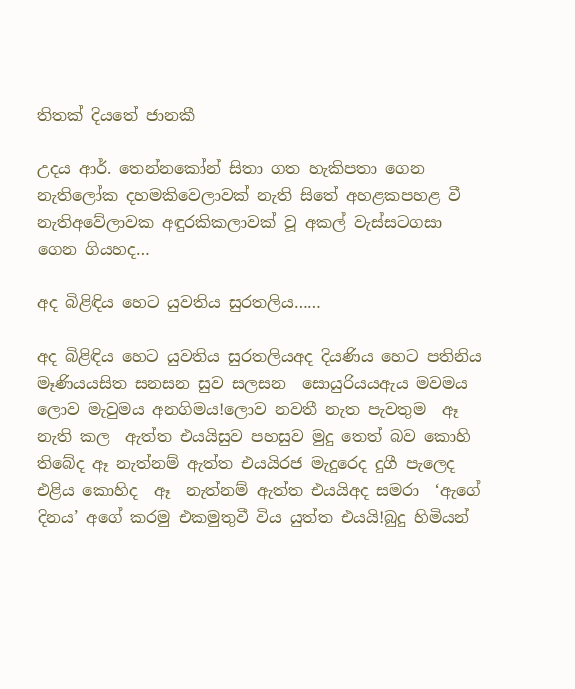තිතක් දියතේ ජානකී

උදය ආර්. තෙන්නකෝන් සිතා ගත හැකිපතා ගෙන නැතිලෝක දහමකිවෙලාවක් නැති සිතේ අහළකපහළ වී නැතිඅවේලාවක අඳුරකිකලාවක් වූ අකල් වැස්සටගසා ගෙන ගියහද…

අද බිළිඳිය හෙට යුවතිය සුරතලිය……

අද බිළිඳිය හෙට යුවතිය සුරතලියඅද දියණිය හෙට පතිනිය මෑණියයසිත සනසන සුව සලසන  සොයුරියයඇය මවමය ලොව මැවුමය අනගිමය!ලොව නවතී නැත පැවතුම  ඈ නැති කල  ඇත්ත එයයිසුව පහසුව මුදු තෙත් බව කොහි තිබේද ඈ නැත්නම් ඇත්ත එයයිරජ මැදුරෙද දුගී පැලෙද එළිය කොහිද  ඈ  නැත්නම් ඇත්ත එයයිඅද සමරා  ‘ඇගේ දිනය’ අගේ කරමු එකමුතුවී විය යුත්ත එයයි!බුදු හිමියන්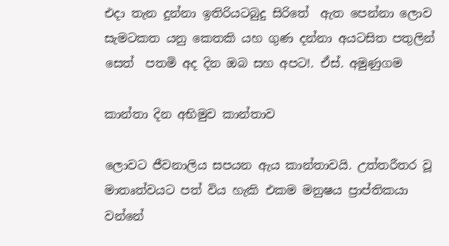එදා තැන දුන්නා ඉතිරියටබුදු සිරිතේ  ඇත පෙන්නා ලොව සැමටකත යනු කෙතකි යහ ගුණ දන්නා අයටසිත පතුලින් සෙත්  පතමි අද දින ඔබ සහ අපට!. ඒස්. අමුණුගම

කාන්තා දින අභිමුව කාන්තාව

ලොවට ජීවනාලිය සපයන ඇය කාන්තාවයි. උත්තරීතර වූ මාතෘත්වයට පත් විය හැකි එකම මනුෂය ප්‍රාප්තිකයා වන්නේ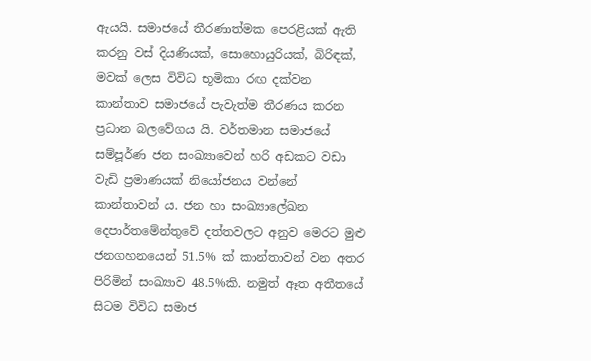ඇයයි. සමාජයේ තීරණාත්මක පෙරළියක් ඇති කරනු වස් දියණියක්, සොහොයුරියක්, බිරිඳක්, මවක් ලෙස විවිධ භූමිකා රඟ දක්වන කාන්තාව සමාජයේ පැවැත්ම තීරණය කරන ප්‍රධාන බලවේගය යි. වර්තමාන සමාජයේ සම්පූර්ණ ජන සංඛ්‍යාවෙන් හරි අඩකට වඩා වැඩි ප්‍රමාණයක් නියෝජනය වන්නේ  කාන්තාවන් ය. ජන හා සංඛ්‍යාලේඛන දෙපාර්තමේන්තුවේ දත්තවලට අනුව මෙරට මුළු ජනගහනයෙන් 51.5% ක් කාන්තාවන් වන අතර පිරිමින් සංඛ්‍යාව 48.5%කි. නමුත් ඈත අතීතයේ සිටම විවිධ සමාජ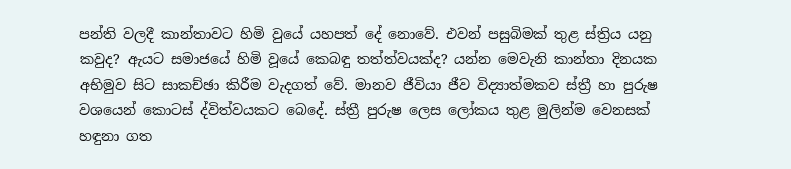පන්ති වලදී කාන්තාවට හිමි වුයේ යහපත් දේ නොවේ. එවන් පසුබිමක් තුළ ස්ත්‍රිය යනු කවුද? ඇයට සමාජයේ හිමි වූයේ කෙබඳු තත්ත්වයක්ද? යන්න මෙවැනි කාන්තා දිනයක අභිමුව සිට සාකච්ඡා කිරීම වැදගත් වේ. මානව ජීවියා ජීව විද්‍යාත්මකව ස්ත්‍රී හා පුරුෂ වශයෙන් කොටස් ද්විත්වයකට බෙදේ. ස්ත්‍රී පුරුෂ ලෙස ලෝකය තුළ මුලින්ම වෙනසක් හඳුනා ගත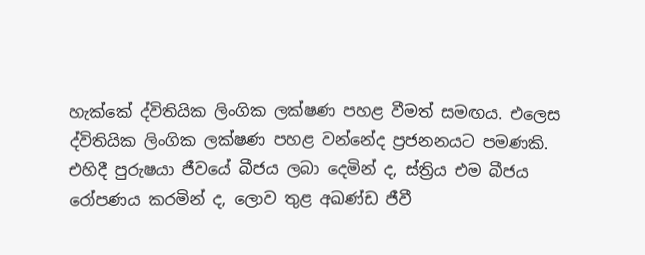හැක්කේ ද්විතියික ලිංගික ලක්ෂණ පහළ වීමත් සමඟය. එලෙස ද්විතියික ලිංගික ලක්ෂණ පහළ වන්නේද ප්‍රජනනයට පමණකි. එහිදී පුරුෂයා ජීවයේ බීජය ලබා දෙමින් ද, ස්ත්‍රිය එම බීජය රෝපණය කරමින් ද, ලොව තුළ අඛණ්ඩ ජීවී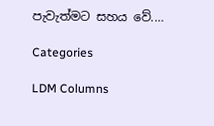පැවැත්මට සහය වේ.…

Categories

LDM Columns